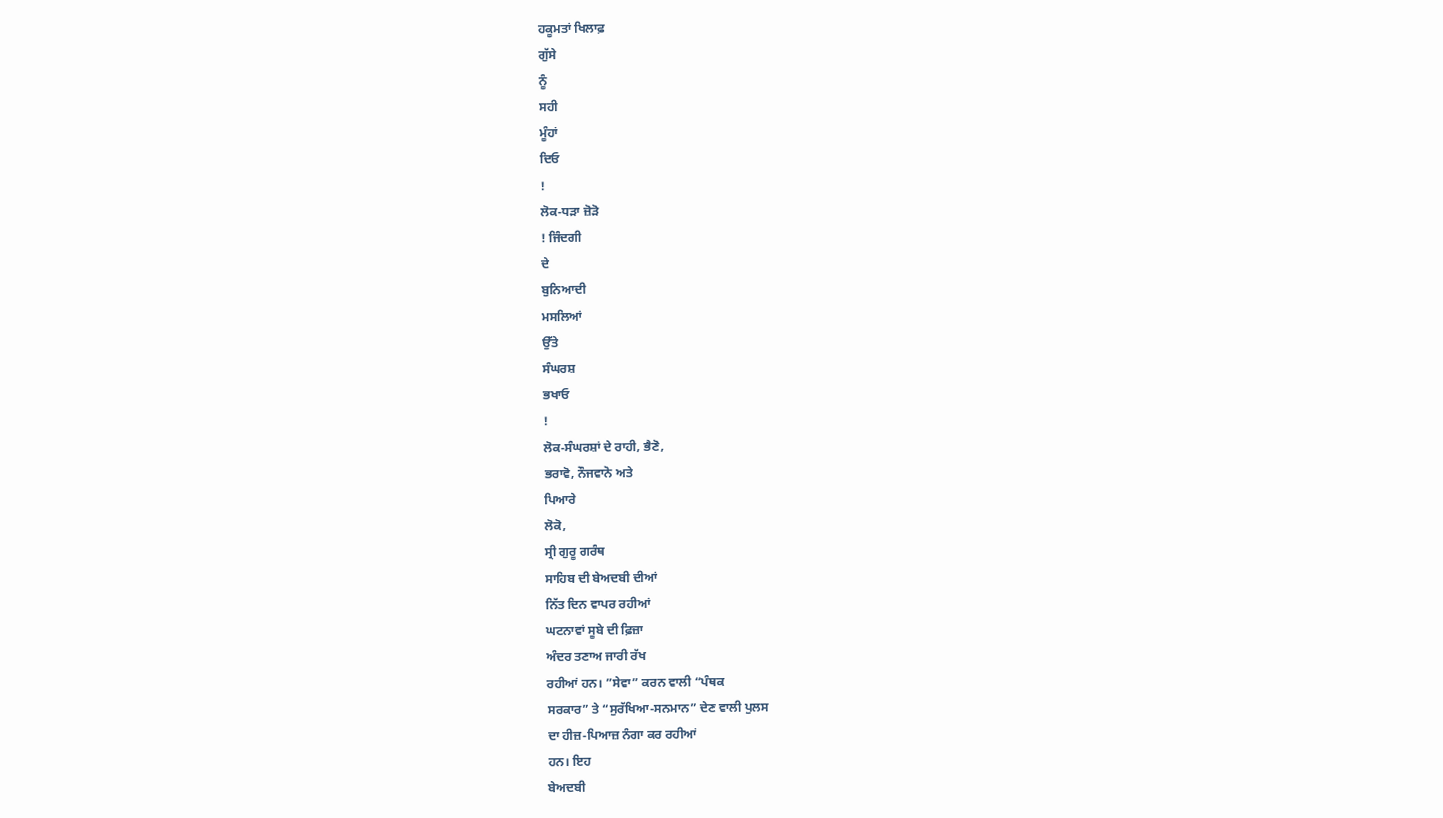ਹਕੂਮਤਾਂ ਖਿਲਾਫ਼
ਗੁੱਸੇ
ਨੂੰ
ਸਹੀ
ਮੂੰਹਾਂ
ਦਿਓ
!
ਲੋਕ-ਧੜਾ ਜ਼ੋੜੋ
! ਜਿੰਦਗੀ
ਦੇ
ਬੁਨਿਆਦੀ
ਮਸਲਿਆਂ
ਉੱਤੇ
ਸੰਘਰਸ਼
ਭਖਾਓ
!
ਲੋਕ-ਸੰਘਰਸ਼ਾਂ ਦੇ ਰਾਹੀ, ਭੈਣੋ,
ਭਰਾਵੋ, ਨੌਜਵਾਨੋ ਅਤੇ
ਪਿਆਰੇ
ਲੋਕੋ,
ਸ੍ਰੀ ਗੁਰੂ ਗਰੰਥ
ਸਾਹਿਬ ਦੀ ਬੇਅਦਬੀ ਦੀਆਂ
ਨਿੱਤ ਦਿਨ ਵਾਪਰ ਰਹੀਆਂ
ਘਟਨਾਵਾਂ ਸੂਬੇ ਦੀ ਫ਼ਿਜ਼ਾ
ਅੰਦਰ ਤਣਾਅ ਜਾਰੀ ਰੱਖ
ਰਹੀਆਂ ਹਨ। ”ਸੇਵਾ” ਕਰਨ ਵਾਲੀ “ਪੰਥਕ
ਸਰਕਾਰ” ਤੇ “ਸੁਰੱਖਿਆ-ਸਨਮਾਨ” ਦੇਣ ਵਾਲੀ ਪੁਲਸ
ਦਾ ਹੀਜ਼-ਪਿਆਜ਼ ਨੰਗਾ ਕਰ ਰਹੀਆਂ
ਹਨ। ਇਹ
ਬੇਅਦਬੀ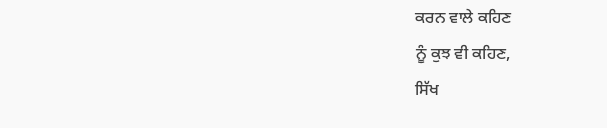ਕਰਨ ਵਾਲੇ ਕਹਿਣ
ਨੂੰ ਕੁਝ ਵੀ ਕਹਿਣ,
ਸਿੱਖ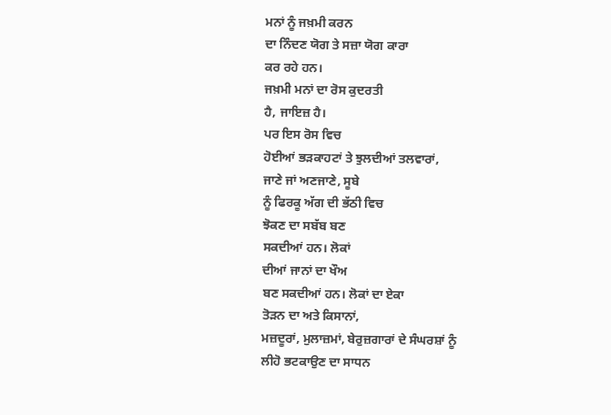ਮਨਾਂ ਨੂੰ ਜਖ਼ਮੀ ਕਰਨ
ਦਾ ਨਿੰਦਣ ਯੋਗ ਤੇ ਸਜ਼ਾ ਯੋਗ ਕਾਰਾ
ਕਰ ਰਹੇ ਹਨ।
ਜਖ਼ਮੀ ਮਨਾਂ ਦਾ ਰੋਸ ਕੁਦਰਤੀ
ਹੈ, ਜਾਇਜ਼ ਹੈ।
ਪਰ ਇਸ ਰੋਸ ਵਿਚ
ਹੋਈਆਂ ਭੜਕਾਹਟਾਂ ਤੇ ਝੁਲਦੀਆਂ ਤਲਵਾਰਾਂ,
ਜਾਣੇ ਜਾਂ ਅਣਜਾਣੇ, ਸੂਬੇ
ਨੂੰ ਫਿਰਕੂ ਅੱਗ ਦੀ ਭੱਠੀ ਵਿਚ
ਝੋਕਣ ਦਾ ਸਬੱਬ ਬਣ
ਸਕਦੀਆਂ ਹਨ। ਲੋਕਾਂ
ਦੀਆਂ ਜਾਨਾਂ ਦਾ ਖੌਅ
ਬਣ ਸਕਦੀਆਂ ਹਨ। ਲੋਕਾਂ ਦਾ ਏਕਾ
ਤੋੜਨ ਦਾ ਅਤੇ ਕਿਸਾਨਾਂ,
ਮਜ਼ਦੂਰਾਂ, ਮੁਲਾਜ਼ਮਾਂ, ਬੇਰੁਜ਼ਗਾਰਾਂ ਦੇ ਸੰਘਰਸ਼ਾਂ ਨੂੰ
ਲੀਹੋ ਭਟਕਾਉਣ ਦਾ ਸਾਧਨ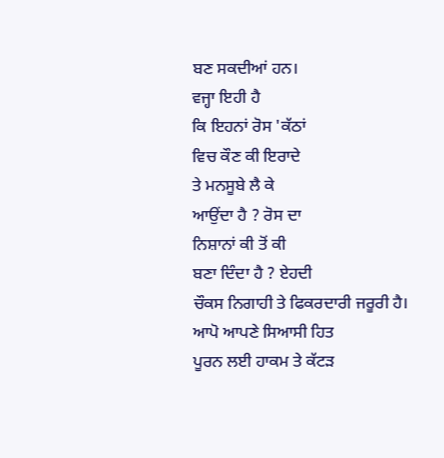ਬਣ ਸਕਦੀਆਂ ਹਨ।
ਵਜ੍ਹਾ ਇਹੀ ਹੈ
ਕਿ ਇਹਨਾਂ ਰੋਸ 'ਕੱਠਾਂ
ਵਿਚ ਕੌਣ ਕੀ ਇਰਾਦੇ
ਤੇ ਮਨਸੂਬੇ ਲੈ ਕੇ
ਆਉਂਦਾ ਹੈ ? ਰੋਸ ਦਾ
ਨਿਸ਼ਾਨਾਂ ਕੀ ਤੋਂ ਕੀ
ਬਣਾ ਦਿੰਦਾ ਹੈ ? ਏਹਦੀ
ਚੌਕਸ ਨਿਗਾਹੀ ਤੇ ਫਿਕਰਦਾਰੀ ਜਰੂਰੀ ਹੈ।
ਆਪੋ ਆਪਣੇ ਸਿਆਸੀ ਹਿਤ
ਪੂਰਨ ਲਈ ਹਾਕਮ ਤੇ ਕੱਟੜ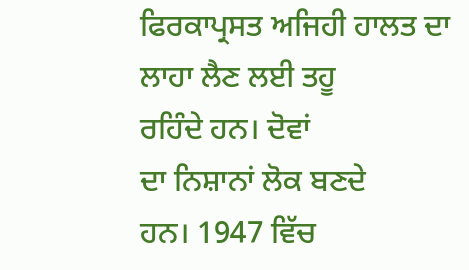ਫਿਰਕਾਪ੍ਰਸਤ ਅਜਿਹੀ ਹਾਲਤ ਦਾ
ਲਾਹਾ ਲੈਣ ਲਈ ਤਹੂ
ਰਹਿੰਦੇ ਹਨ। ਦੋਵਾਂ
ਦਾ ਨਿਸ਼ਾਨਾਂ ਲੋਕ ਬਣਦੇ
ਹਨ। 1947 ਵਿੱਚ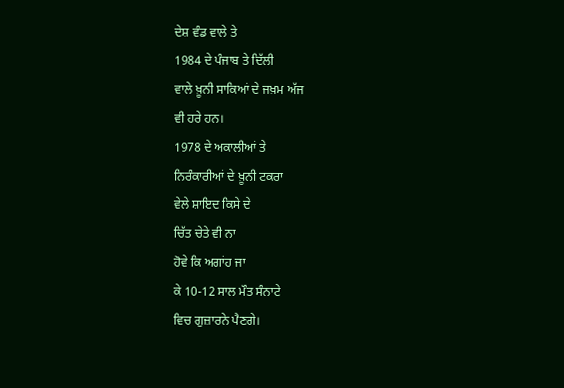ਦੇਸ਼ ਵੰਡ ਵਾਲੇ ਤੇ
1984 ਦੇ ਪੰਜਾਬ ਤੇ ਦਿੱਲੀ
ਵਾਲੇ ਖ਼ੂਨੀ ਸਾਕਿਆਂ ਦੇ ਜਖ਼ਮ ਅੱਜ
ਵੀ ਹਰੇ ਹਨ।
1978 ਦੇ ਅਕਾਲੀਆਂ ਤੇ
ਨਿਰੰਕਾਰੀਆਂ ਦੇ ਖ਼ੂਨੀ ਟਕਰਾ
ਵੇਲੇ ਸ਼ਾਇਦ ਕਿਸੇ ਦੇ
ਚਿੱਤ ਚੇਤੇ ਵੀ ਨਾ
ਹੋਵੇ ਕਿ ਅਗਾਂਹ ਜਾ
ਕੇ 10-12 ਸਾਲ ਮੌਤ ਸੰਨਾਟੇ
ਵਿਚ ਗੁਜ਼ਾਰਨੇ ਪੈਣਗੇ।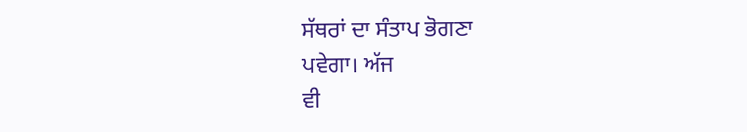ਸੱਥਰਾਂ ਦਾ ਸੰਤਾਪ ਭੋਗਣਾ
ਪਵੇਗਾ। ਅੱਜ
ਵੀ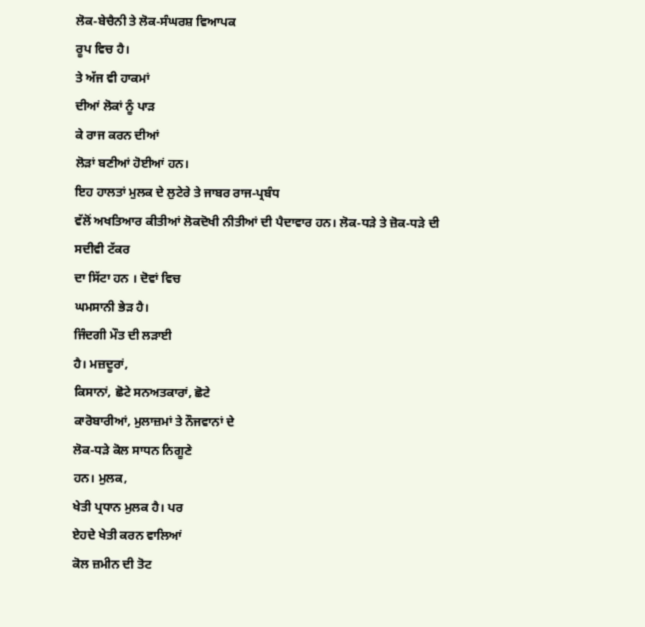ਲੋਕ-ਬੇਚੈਨੀ ਤੇ ਲੋਕ-ਸੰਘਰਸ਼ ਵਿਆਪਕ
ਰੂਪ ਵਿਚ ਹੈ।
ਤੇ ਅੱਜ ਵੀ ਹਾਕਮਾਂ
ਦੀਆਂ ਲੋਕਾਂ ਨੂੰ ਪਾੜ
ਕੇ ਰਾਜ ਕਰਨ ਦੀਆਂ
ਲੋੜਾਂ ਬਣੀਆਂ ਹੋਈਆਂ ਹਨ।
ਇਹ ਹਾਲਤਾਂ ਮੁਲਕ ਦੇ ਲੁਟੇਰੇ ਤੇ ਜਾਬਰ ਰਾਜ-ਪ੍ਰਬੰਧ
ਵੱਲੋਂ ਅਖਤਿਆਰ ਕੀਤੀਆਂ ਲੋਕਦੋਖੀ ਨੀਤੀਆਂ ਦੀ ਪੈਦਾਵਾਰ ਹਨ। ਲੋਕ-ਧੜੇ ਤੇ ਜ਼ੋਕ-ਧੜੇ ਦੀ ਸਦੀਵੀ ਟੱਕਰ
ਦਾ ਸਿੱਟਾ ਹਨ । ਦੋਵਾਂ ਵਿਚ
ਘਮਸਾਨੀ ਭੇੜ ਹੈ।
ਜਿੰਦਗੀ ਮੌਤ ਦੀ ਲੜਾਈ
ਹੈ। ਮਜ਼ਦੂਰਾਂ,
ਕਿਸਾਨਾਂ, ਛੋਟੇ ਸਨਅਤਕਾਰਾਂ, ਛੋਟੇ
ਕਾਰੋਬਾਰੀਆਂ, ਮੁਲਾਜ਼ਮਾਂ ਤੇ ਨੌਜਵਾਨਾਂ ਦੇ
ਲੋਕ-ਧੜੇ ਕੋਲ ਸਾਧਨ ਨਿਗੂਣੇ
ਹਨ। ਮੁਲਕ,
ਖੇਤੀ ਪ੍ਰਧਾਨ ਮੁਲਕ ਹੈ। ਪਰ
ਏਹਦੇ ਖੇਤੀ ਕਰਨ ਵਾਲਿਆਂ
ਕੋਲ ਜ਼ਮੀਨ ਦੀ ਤੋਟ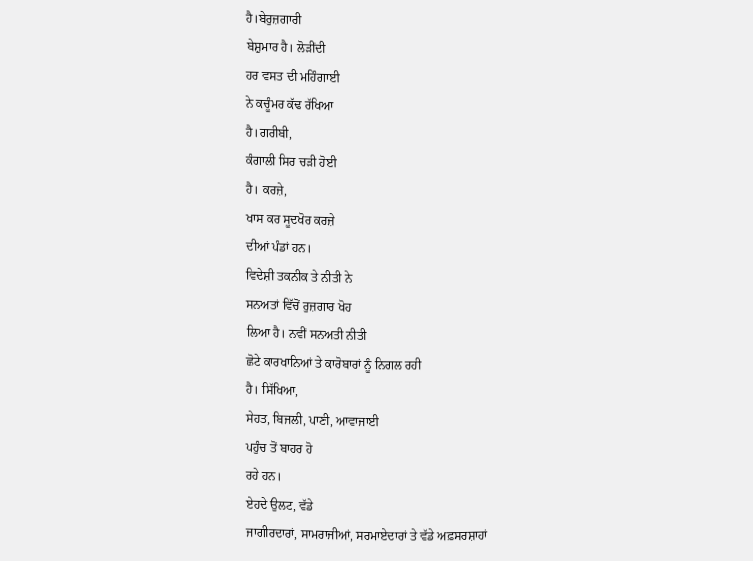ਹੈ।ਬੇਰੁਜ਼ਗਾਰੀ
ਬੇਸ਼ੁਮਾਰ ਹੈ। ਲੋੜੀਂਦੀ
ਹਰ ਵਸਤ ਦੀ ਮਹਿੰਗਾਈ
ਨੇ ਕਚੂੰਮਰ ਕੱਢ ਰੱਖਿਆ
ਹੈ।ਗਰੀਬੀ,
ਕੰਗਾਲੀ ਸਿਰ ਚੜੀ ਹੋਈ
ਹੈ। ਕਰਜ਼ੇ,
ਖਾਸ ਕਰ ਸੂਦਖੋਰ ਕਰਜ਼ੇ
ਦੀਆਂ ਪੰਡਾਂ ਹਨ।
ਵਿਦੇਸ਼ੀ ਤਕਨੀਕ ਤੇ ਨੀਤੀ ਨੇ
ਸਨਅਤਾਂ ਵਿੱਚੋਂ ਰੁਜ਼ਗਾਰ ਖੋਹ
ਲਿਆ ਹੈ। ਨਵੀਂ ਸਨਅਤੀ ਨੀਤੀ
ਛੋਟੇ ਕਾਰਖਾਨਿਆਂ ਤੇ ਕਾਰੋਬਾਰਾਂ ਨੂੰ ਨਿਗਲ ਰਹੀ
ਹੈ। ਸਿੱਖਿਆ,
ਸੇਹਤ, ਬਿਜਲੀ, ਪਾਣੀ, ਆਵਾਜਾਈ
ਪਹੁੰਚ ਤੋਂ ਬਾਹਰ ਹੋ
ਰਹੇ ਹਨ।
ਏਹਦੇ ਉਲਟ, ਵੱਡੇ
ਜਾਗੀਰਦਾਰਾਂ, ਸਾਮਰਾਜੀਆਂ, ਸਰਮਾਏਦਾਰਾਂ ਤੇ ਵੱਡੇ ਅਫ਼ਸਰਸ਼ਾਹਾਂ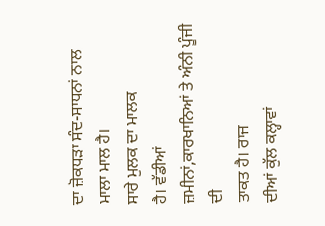ਦਾ ਜ਼ੋਕਧੜਾ ਸੰਦ-ਸਾਧਨਾਂ ਨਾਲ
ਮਾਲਾ ਮਾਲ ਹੈ।
ਸਾਰੇ ਮੁਲਕ ਦਾ ਮਾਲਕ
ਹੈ। ਵੱਡੀਆਂ
ਜ਼ਮੀਨਾਂ,ਕਾਰਖਾਨਿਆਂ ਤੇ ਅੰਨੀ ਪੂੰਜੀ ਦੀ
ਤਾਕਤ ਹੈ। ਰਾਜ
ਦੀਆਂ ਕੁੱਲ ਕਲ੍ਹਾਵਾਂ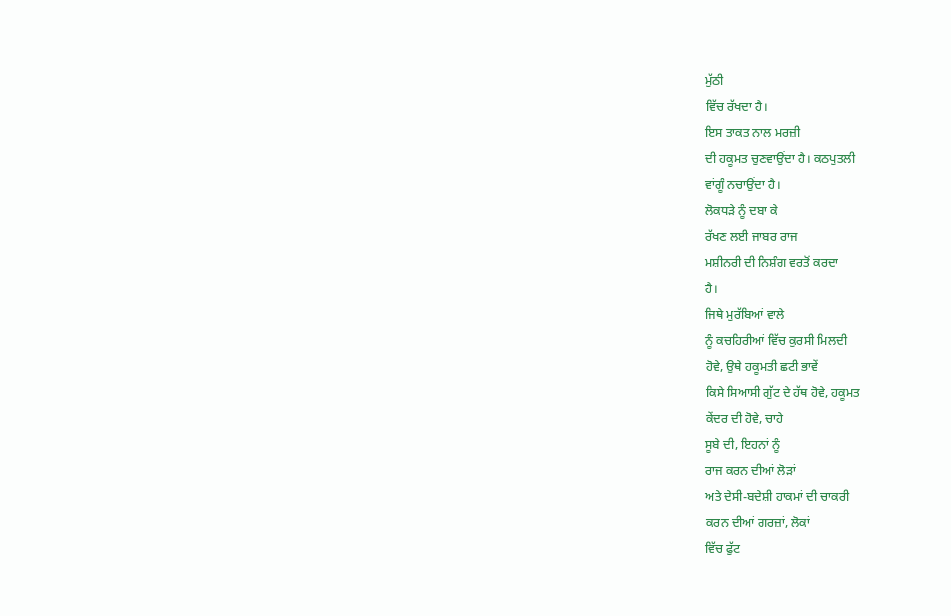ਮੁੱਠੀ
ਵਿੱਚ ਰੱਖਦਾ ਹੈ।
ਇਸ ਤਾਕਤ ਨਾਲ ਮਰਜ਼ੀ
ਦੀ ਹਕੂਮਤ ਚੁਣਵਾਉਂਦਾ ਹੈ। ਕਠਪੁਤਲੀ
ਵਾਂਗੂੰ ਨਚਾਉਂਦਾ ਹੈ।
ਲੋਕਧੜੇ ਨੂੰ ਦਬਾ ਕੇ
ਰੱਖਣ ਲਈ ਜਾਬਰ ਰਾਜ
ਮਸ਼ੀਨਰੀ ਦੀ ਨਿਸ਼ੰਗ ਵਰਤੋਂ ਕਰਦਾ
ਹੈ।
ਜਿਥੇ ਮੁਰੱਬਿਆਂ ਵਾਲੇ
ਨੂੰ ਕਚਹਿਰੀਆਂ ਵਿੱਚ ਕੁਰਸੀ ਮਿਲਦੀ
ਹੋਵੇ, ਉਥੇ ਹਕੂਮਤੀ ਛਟੀ ਭਾਵੇਂ
ਕਿਸੇ ਸਿਆਸੀ ਗੁੱਟ ਦੇ ਹੱਥ ਹੋਵੇ, ਹਕੂਮਤ
ਕੇਂਦਰ ਦੀ ਹੋਵੇ, ਚਾਹੇ
ਸੂਬੇ ਦੀ, ਇਹਨਾਂ ਨੂੰ
ਰਾਜ ਕਰਨ ਦੀਆਂ ਲੋੜਾਂ
ਅਤੇ ਦੇਸੀ-ਬਦੇਸ਼ੀ ਹਾਕਮਾਂ ਦੀ ਚਾਕਰੀ
ਕਰਨ ਦੀਆਂ ਗਰਜ਼ਾਂ, ਲੋਕਾਂ
ਵਿੱਚ ਫੁੱਟ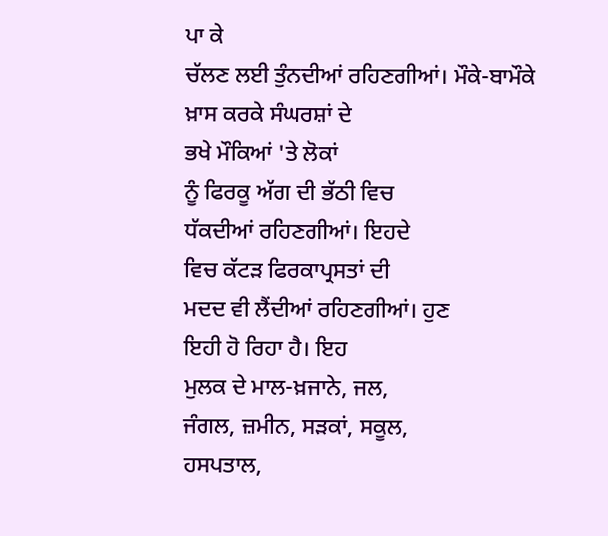ਪਾ ਕੇ
ਚੱਲਣ ਲਈ ਤੁੰਨਦੀਆਂ ਰਹਿਣਗੀਆਂ। ਮੌਕੇ-ਬਾਮੌਕੇ
ਖ਼ਾਸ ਕਰਕੇ ਸੰਘਰਸ਼ਾਂ ਦੇ
ਭਖੇ ਮੌਕਿਆਂ 'ਤੇ ਲੋਕਾਂ
ਨੂੰ ਫਿਰਕੂ ਅੱਗ ਦੀ ਭੱਠੀ ਵਿਚ
ਧੱਕਦੀਆਂ ਰਹਿਣਗੀਆਂ। ਇਹਦੇ
ਵਿਚ ਕੱਟੜ ਫਿਰਕਾਪ੍ਰਸਤਾਂ ਦੀ
ਮਦਦ ਵੀ ਲੈਂਦੀਆਂ ਰਹਿਣਗੀਆਂ। ਹੁਣ
ਇਹੀ ਹੋ ਰਿਹਾ ਹੈ। ਇਹ
ਮੁਲਕ ਦੇ ਮਾਲ-ਖ਼ਜਾਨੇ, ਜਲ,
ਜੰਗਲ, ਜ਼ਮੀਨ, ਸੜਕਾਂ, ਸਕੂਲ,
ਹਸਪਤਾਲ,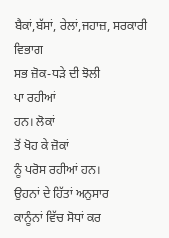ਬੈਕਾਂ,ਬੱਸਾਂ, ਰੇਲਾਂ,ਜਹਾਜ਼, ਸਰਕਾਰੀ ਵਿਭਾਗ
ਸਭ ਜ਼ੋਕ-ਧੜੇ ਦੀ ਝੋਲੀ
ਪਾ ਰਹੀਆਂ
ਹਨ। ਲੋਕਾਂ
ਤੋਂ ਖੋਹ ਕੇ ਜ਼ੋਕਾਂ
ਨੂੰ ਪਰੋਸ ਰਹੀਆਂ ਹਨ।
ਉਹਨਾਂ ਦੇ ਹਿੱਤਾਂ ਅਨੁਸਾਰ
ਕਾਨੂੰਨਾਂ ਵਿੱਚ ਸੋਧਾਂ ਕਰ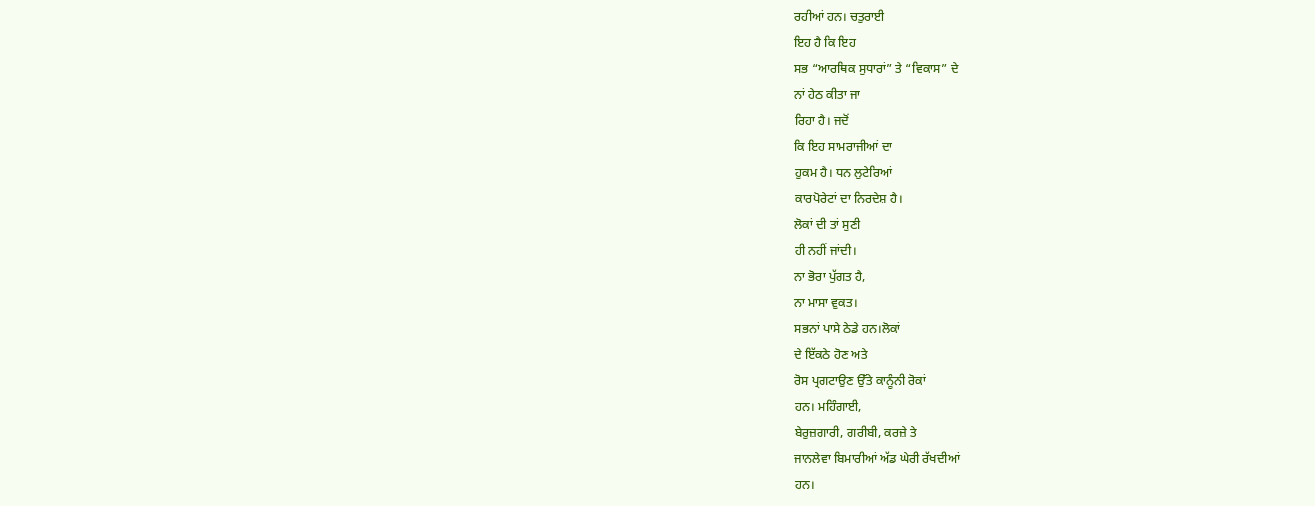ਰਹੀਆਂ ਹਨ। ਚਤੁਰਾਈ
ਇਹ ਹੈ ਕਿ ਇਹ
ਸਭ “ਆਰਥਿਕ ਸੁਧਾਰਾਂ” ਤੇ “ਵਿਕਾਸ” ਦੇ
ਨਾਂ ਹੇਠ ਕੀਤਾ ਜਾ
ਰਿਹਾ ਹੈ। ਜਦੋਂ
ਕਿ ਇਹ ਸਾਮਰਾਜੀਆਂ ਦਾ
ਹੁਕਮ ਹੈ। ਧਨ ਲੁਟੇਰਿਆਂ
ਕਾਰਪੋਰੇਟਾਂ ਦਾ ਨਿਰਦੇਸ਼ ਹੈ।
ਲੋਕਾਂ ਦੀ ਤਾਂ ਸੁਣੀ
ਹੀ ਨਹੀਂ ਜਾਂਦੀ।
ਨਾ ਭੋਰਾ ਪੁੱਗਤ ਹੈ,
ਨਾ ਮਾਸਾ ਵੁਕਤ।
ਸਭਨਾਂ ਪਾਸੇ ਠੇਡੇ ਹਨ।ਲੋਕਾਂ
ਦੇ ਇੱਕਠੇ ਹੋਣ ਅਤੇ
ਰੋਸ ਪ੍ਰਗਟਾਉਣ ਉੱਤੇ ਕਾਨੂੰਨੀ ਰੋਕਾਂ
ਹਨ। ਮਹਿੰਗਾਈ,
ਬੇਰੁਜ਼ਗਾਰੀ, ਗਰੀਬੀ, ਕਰਜ਼ੇ ਤੇ
ਜਾਨਲੇਵਾ ਬਿਮਾਰੀਆਂ ਅੱਡ ਘੇਰੀ ਰੱਖਦੀਆਂ
ਹਨ।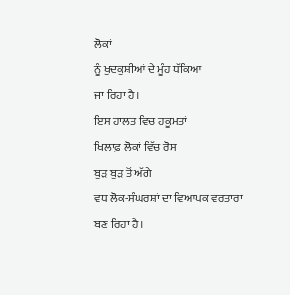ਲੋਕਾਂ
ਨੂੰ ਖੁਦਕੁਸ਼ੀਆਂ ਦੇ ਮੂੰਹ ਧੱਕਿਆ
ਜਾ ਰਿਹਾ ਹੈ।
ਇਸ ਹਾਲਤ ਵਿਚ ਹਕੂਮਤਾਂ
ਖਿਲਾਫ਼ ਲੋਕਾਂ ਵਿੱਚ ਰੋਸ
ਬੁੜ ਬੁੜ ਤੋਂ ਅੱਗੇ
ਵਧ ਲੋਕ-ਸੰਘਰਸ਼ਾਂ ਦਾ ਵਿਆਪਕ ਵਰਤਾਰਾ
ਬਣ ਰਿਹਾ ਹੈ।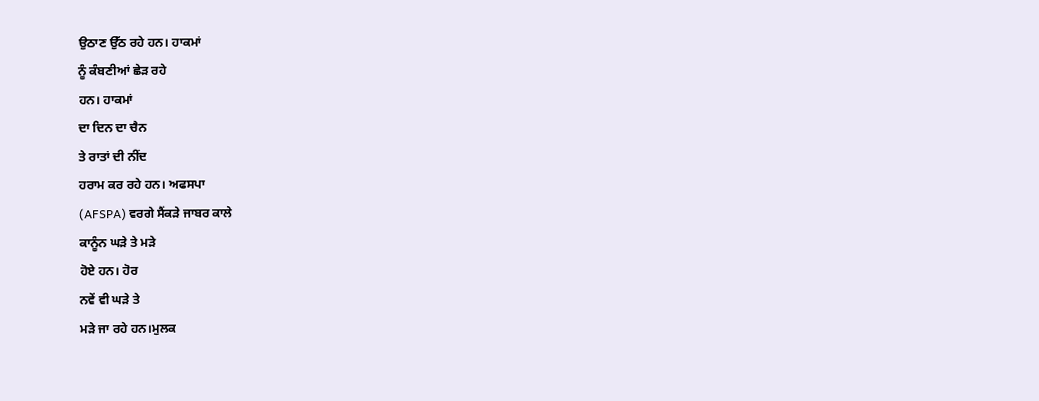ਉਠਾਣ ਉੱਠ ਰਹੇ ਹਨ। ਹਾਕਮਾਂ
ਨੂੰ ਕੰਬਣੀਆਂ ਛੇੜ ਰਹੇ
ਹਨ। ਹਾਕਮਾਂ
ਦਾ ਦਿਨ ਦਾ ਚੈਨ
ਤੇ ਰਾਤਾਂ ਦੀ ਨੀਂਦ
ਹਰਾਮ ਕਰ ਰਹੇ ਹਨ। ਅਫਸਪਾ
(AFSPA) ਵਰਗੇ ਸੈਂਕੜੇ ਜਾਬਰ ਕਾਲੇ
ਕਾਨੂੰਨ ਘੜੇ ਤੇ ਮੜੇ
ਹੋਏ ਹਨ। ਹੋਰ
ਨਵੇਂ ਵੀ ਘੜੇ ਤੇ
ਮੜੇ ਜਾ ਰਹੇ ਹਨ।ਮੁਲਕ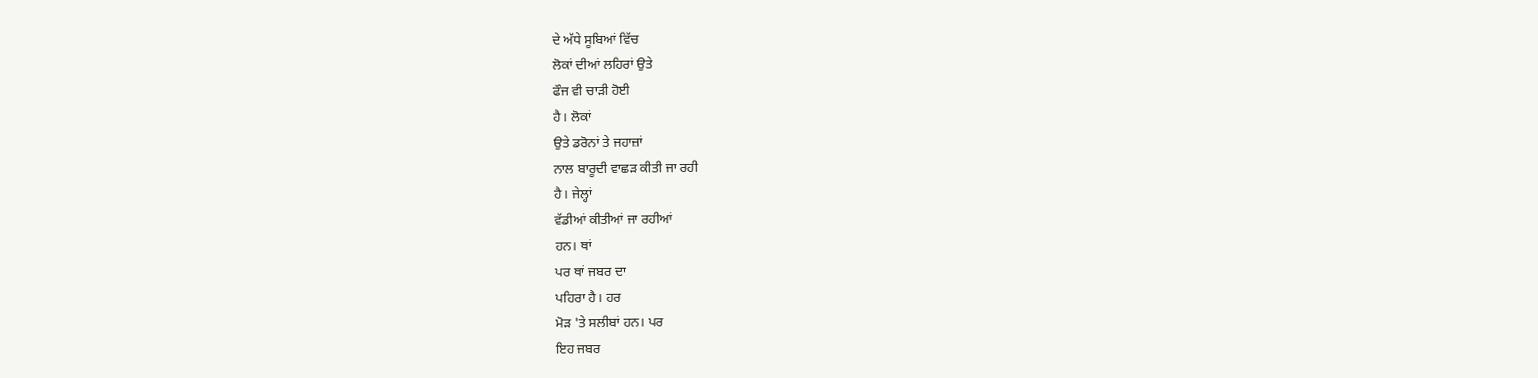ਦੇ ਅੱਧੇ ਸੂਬਿਆਂ ਵਿੱਚ
ਲੋਕਾਂ ਦੀਆਂ ਲਹਿਰਾਂ ਉਤੇ
ਫੌਜ ਵੀ ਚਾੜੀ ਹੋਈ
ਹੈ। ਲੋਕਾਂ
ਉਤੇ ਡਰੋਨਾਂ ਤੇ ਜਹਾਜ਼ਾਂ
ਨਾਲ ਬਾਰੂਦੀ ਵਾਛੜ ਕੀਤੀ ਜਾ ਰਹੀ
ਹੈ। ਜੇਲ੍ਹਾਂ
ਵੱਡੀਆਂ ਕੀਤੀਆਂ ਜਾ ਰਹੀਆਂ
ਹਨ। ਥਾਂ
ਪਰ ਥਾਂ ਜਬਰ ਦਾ
ਪਹਿਰਾ ਹੈ। ਹਰ
ਮੋੜ 'ਤੇ ਸਲੀਬਾਂ ਹਨ। ਪਰ
ਇਹ ਜਬਰ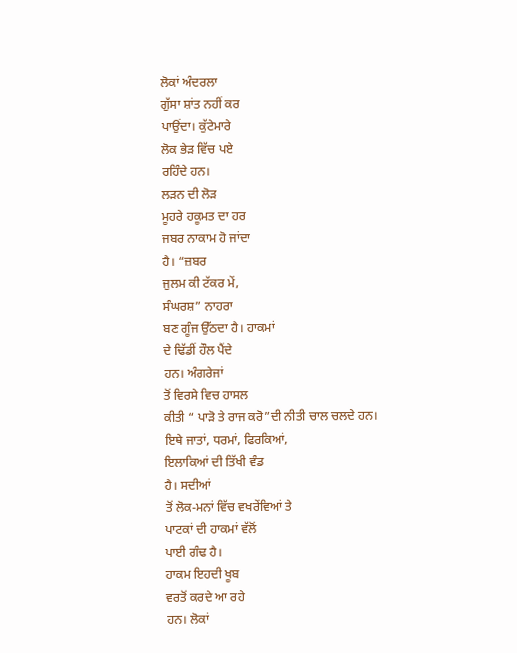ਲੋਕਾਂ ਅੰਦਰਲਾ
ਗੁੱਸਾ ਸ਼ਾਂਤ ਨਹੀਂ ਕਰ
ਪਾਉਂਦਾ। ਕੁੱਟੇਮਾਰੇ
ਲੋਕ ਭੇੜ ਵਿੱਚ ਪਏ
ਰਹਿੰਦੇ ਹਨ।
ਲੜਨ ਦੀ ਲੋੜ
ਮੂਹਰੇ ਹਕੂਮਤ ਦਾ ਹਰ
ਜਬਰ ਨਾਕਾਮ ਹੋ ਜਾਂਦਾ
ਹੈ। “ਜ਼ਬਰ
ਜੁਲਮ ਕੀ ਟੱਕਰ ਮੇਂ,
ਸੰਘਰਸ਼” ਨਾਹਰਾ
ਬਣ ਗੂੰਜ ਉੱਠਦਾ ਹੈ। ਹਾਕਮਾਂ
ਦੇ ਢਿੱਡੀਂ ਹੌਲ ਪੈਂਦੇ
ਹਨ। ਅੰਗਰੇਜਾਂ
ਤੋਂ ਵਿਰਸੇ ਵਿਚ ਹਾਸਲ
ਕੀਤੀ “ ਪਾੜੋ ਤੇ ਰਾਜ ਕਰੋ”ਦੀ ਨੀਤੀ ਚਾਲ ਚਲਦੇ ਹਨ।
ਇਥੇ ਜਾਤਾਂ, ਧਰਮਾਂ, ਫਿਰਕਿਆਂ,
ਇਲਾਕਿਆਂ ਦੀ ਤਿੱਖੀ ਵੰਡ
ਹੈ। ਸਦੀਆਂ
ਤੋਂ ਲੋਕ-ਮਨਾਂ ਵਿੱਚ ਵਖਰੇਂਵਿਆਂ ਤੇ
ਪਾਟਕਾਂ ਦੀ ਹਾਕਮਾਂ ਵੱਲੋਂ
ਪਾਈ ਗੰਢ ਹੈ।
ਹਾਕਮ ਇਹਦੀ ਖੂਬ
ਵਰਤੋਂ ਕਰਦੇ ਆ ਰਹੇ
ਹਨ। ਲੋਕਾਂ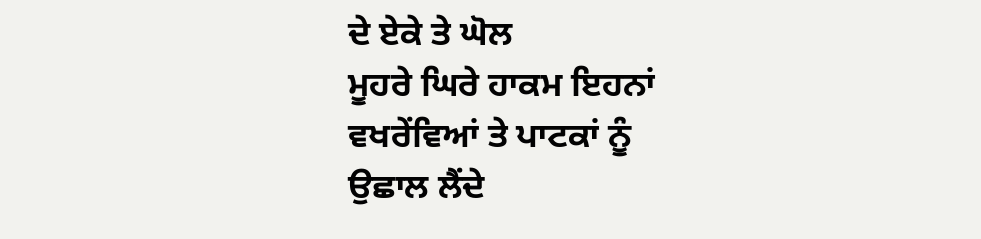ਦੇ ਏਕੇ ਤੇ ਘੋਲ
ਮੂਹਰੇ ਘਿਰੇ ਹਾਕਮ ਇਹਨਾਂ
ਵਖਰੇਂਵਿਆਂ ਤੇ ਪਾਟਕਾਂ ਨੂੰ
ਉਛਾਲ ਲੈਂਦੇ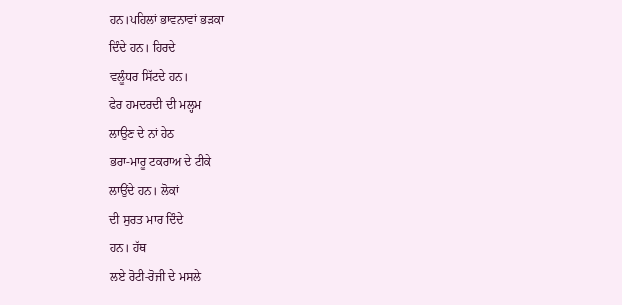ਹਨ।ਪਹਿਲਾਂ ਭਾਵਨਾਵਾਂ ਭੜਕਾ
ਦਿੰਦੇ ਹਨ। ਹਿਰਦੇ
ਵਲੂੰਧਰ ਸਿੱਟਦੇ ਹਨ।
ਫੇਰ ਹਮਦਰਦੀ ਦੀ ਮਲ੍ਹਮ
ਲਾਉਣ ਦੇ ਨਾਂ ਹੇਠ
ਭਰਾ-ਮਾਰੂ ਟਕਰਾਅ ਦੇ ਟੀਕੇ
ਲਾਉਂਦੇ ਹਨ। ਲੋਕਾਂ
ਦੀ ਸੁਰਤ ਮਾਰ ਦਿੰਦੇ
ਹਨ। ਹੱਥ
ਲਏ ਰੋਟੀ-ਰੋਜੀ ਦੇ ਮਸਲੇ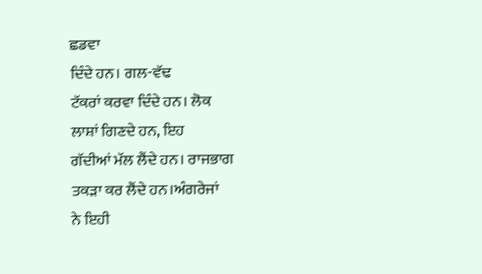ਛਡਵਾ
ਦਿੰਦੇ ਹਨ। ਗਲ-ਵੱਢ
ਟੱਕਰਾਂ ਕਰਵਾ ਦਿੰਦੇ ਹਨ। ਲੋਕ
ਲਾਸ਼ਾਂ ਗਿਣਦੇ ਹਨ, ਇਹ
ਗੱਦੀਆਂ ਮੱਲ ਲੈਂਦੇ ਹਨ। ਰਾਜਭਾਗ
ਤਕੜਾ ਕਰ ਲੈਂਦੇ ਹਨ।ਅੰਗਰੇਜਾਂ
ਨੇ ਇਹੀ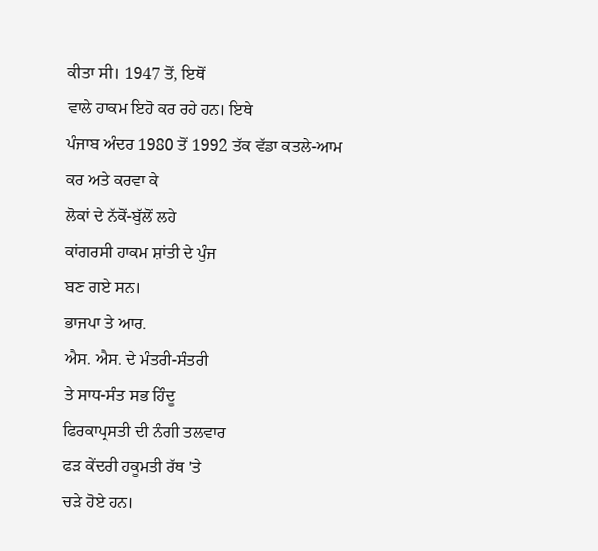ਕੀਤਾ ਸੀ। 1947 ਤੋਂ, ਇਥੋਂ
ਵਾਲੇ ਹਾਕਮ ਇਹੋ ਕਰ ਰਹੇ ਹਨ। ਇਥੇ
ਪੰਜਾਬ ਅੰਦਰ 1980 ਤੋਂ 1992 ਤੱਕ ਵੱਡਾ ਕਤਲੇ-ਆਮ
ਕਰ ਅਤੇ ਕਰਵਾ ਕੇ
ਲੋਕਾਂ ਦੇ ਨੱਕੋਂ-ਬੁੱਲੋਂ ਲਹੇ
ਕਾਂਗਰਸੀ ਹਾਕਮ ਸ਼ਾਂਤੀ ਦੇ ਪੁੰਜ
ਬਣ ਗਏ ਸਨ।
ਭਾਜਪਾ ਤੇ ਆਰ.
ਐਸ. ਐਸ. ਦੇ ਮੰਤਰੀ-ਸੰਤਰੀ
ਤੇ ਸਾਧ-ਸੰਤ ਸਭ ਹਿੰਦੂ
ਫਿਰਕਾਪ੍ਰਸਤੀ ਦੀ ਨੰਗੀ ਤਲਵਾਰ
ਫੜ ਕੇਂਦਰੀ ਹਕੂਮਤੀ ਰੱਥ 'ਤੇ
ਚੜੇ ਹੋਏ ਹਨ।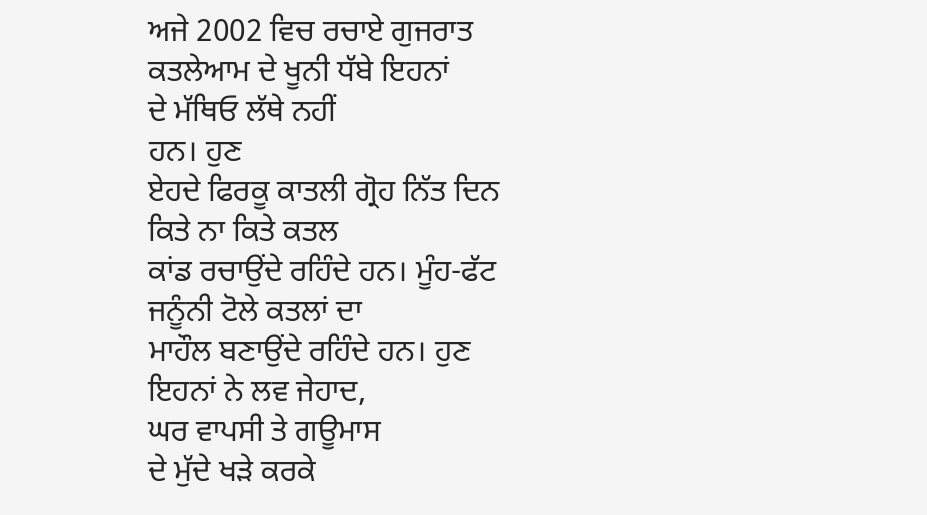ਅਜੇ 2002 ਵਿਚ ਰਚਾਏ ਗੁਜਰਾਤ
ਕਤਲੇਆਮ ਦੇ ਖੂਨੀ ਧੱਬੇ ਇਹਨਾਂ
ਦੇ ਮੱਥਿਓ ਲੱਥੇ ਨਹੀਂ
ਹਨ। ਹੁਣ
ਏਹਦੇ ਫਿਰਕੂ ਕਾਤਲੀ ਗ੍ਰੋਹ ਨਿੱਤ ਦਿਨ
ਕਿਤੇ ਨਾ ਕਿਤੇ ਕਤਲ
ਕਾਂਡ ਰਚਾਉਂਦੇ ਰਹਿੰਦੇ ਹਨ। ਮੂੰਹ-ਫੱਟ
ਜਨੂੰਨੀ ਟੋਲੇ ਕਤਲਾਂ ਦਾ
ਮਾਹੌਲ ਬਣਾਉਂਦੇ ਰਹਿੰਦੇ ਹਨ। ਹੁਣ
ਇਹਨਾਂ ਨੇ ਲਵ ਜੇਹਾਦ,
ਘਰ ਵਾਪਸੀ ਤੇ ਗਊਮਾਸ
ਦੇ ਮੁੱਦੇ ਖੜੇ ਕਰਕੇ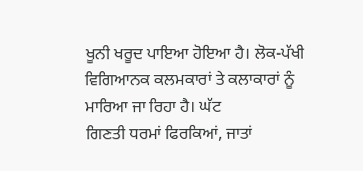ਖੂਨੀ ਖਰੂਦ ਪਾਇਆ ਹੋਇਆ ਹੈ। ਲੋਕ-ਪੱਖੀ
ਵਿਗਿਆਨਕ ਕਲਮਕਾਰਾਂ ਤੇ ਕਲਾਕਾਰਾਂ ਨੂੰ
ਮਾਰਿਆ ਜਾ ਰਿਹਾ ਹੈ। ਘੱਟ
ਗਿਣਤੀ ਧਰਮਾਂ ਫਿਰਕਿਆਂ, ਜਾਤਾਂ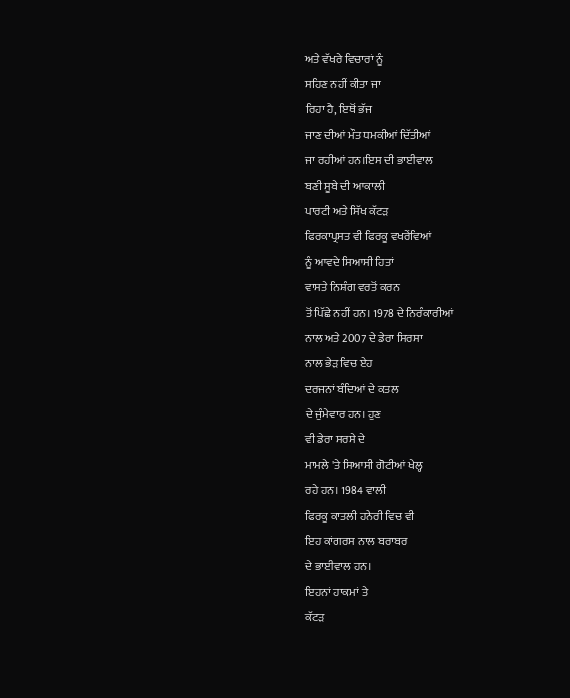ਅਤੇ ਵੱਖਰੇ ਵਿਚਾਰਾਂ ਨੂੰ
ਸਹਿਣ ਨਹੀਂ ਕੀਤਾ ਜਾ
ਰਿਹਾ ਹੈ, ਇਥੋਂ ਭੱਜ
ਜਾਣ ਦੀਆਂ ਮੌਤ ਧਮਕੀਆਂ ਦਿੱਤੀਆਂ
ਜਾ ਰਹੀਆਂ ਹਨ।ਇਸ ਦੀ ਭਾਈਵਾਲ
ਬਣੀ ਸੂਬੇ ਦੀ ਆਕਾਲੀ
ਪਾਰਟੀ ਅਤੇ ਸਿੱਖ ਕੱਟੜ
ਫਿਰਕਾਪ੍ਰਸਤ ਵੀ ਫਿਰਕੂ ਵਖਰੇਂਵਿਆਂ
ਨੂੰ ਆਵਦੇ ਸਿਆਸੀ ਹਿਤਾਂ
ਵਾਸਤੇ ਨਿਸ਼ੰਗ ਵਰਤੋਂ ਕਰਨ
ਤੋਂ ਪਿੱਛੇ ਨਹੀਂ ਹਨ। 1978 ਦੇ ਨਿਰੰਕਾਰੀਆਂ
ਨਾਲ ਅਤੇ 2007 ਦੇ ਡੇਰਾ ਸਿਰਸਾ
ਨਾਲ ਭੇੜ ਵਿਚ ਏਹ
ਦਰਜਨਾਂ ਬੰਦਿਆਂ ਦੇ ਕਤਲ
ਦੇ ਜੁੰਮੇਵਾਰ ਹਨ। ਹੁਣ
ਵੀ ਡੇਰਾ ਸਰਸੇ ਦੇ
ਮਾਮਲੇ 'ਤੇ ਸਿਆਸੀ ਗੋਟੀਆਂ ਖੇਲ੍ਹ
ਰਹੇ ਹਨ। 1984 ਵਾਲੀ
ਫਿਰਕੂ ਕਾਤਲੀ ਹਨੇਰੀ ਵਿਚ ਵੀ
ਇਹ ਕਾਂਗਰਸ ਨਾਲ ਬਰਾਬਰ
ਦੇ ਭਾਈਵਾਲ ਹਨ।
ਇਹਨਾਂ ਹਾਕਮਾਂ ਤੇ
ਕੱਟੜ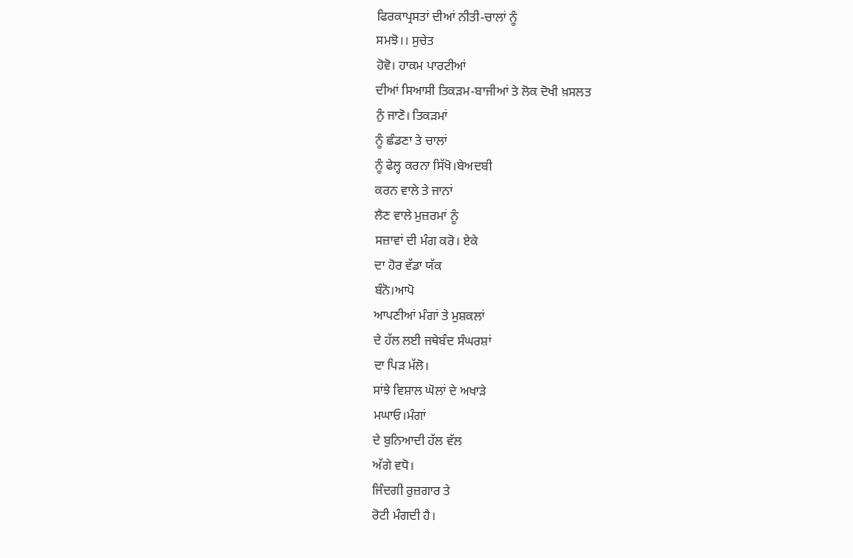ਫਿਰਕਾਪ੍ਰਸਤਾਂ ਦੀਆਂ ਨੀਤੀ-ਚਾਲਾਂ ਨੂੰ
ਸਮਝੋ।। ਸੁਚੇਤ
ਹੋਵੋ। ਹਾਕਮ ਪਾਰਟੀਆਂ
ਦੀਆਂ ਸਿਆਸੀ ਤਿਕੜਮ-ਬਾਜੀਆਂ ਤੇ ਲੋਕ ਦੋਖੀ ਖ਼ਸਲਤ
ਨੁੰ ਜਾਣੋ। ਤਿਕੜਮਾਂ
ਨੂੰ ਛੰਡਣਾ ਤੇ ਚਾਲਾਂ
ਨੂੰ ਫੇਲ੍ਹ ਕਰਨਾ ਸਿੱਖੋ।ਬੇਅਦਬੀ
ਕਰਨ ਵਾਲੇ ਤੇ ਜਾਨਾਂ
ਲੈਣ ਵਾਲੇ ਮੁਜ਼ਰਮਾਂ ਨੂੰ
ਸਜ਼ਾਵਾਂ ਦੀ ਮੰਗ ਕਰੋ। ਏਕੇ
ਦਾ ਹੋਰ ਵੱਡਾ ਯੱਕ
ਬੰਨੋ।ਆਪੋ
ਆਪਣੀਆਂ ਮੰਗਾਂ ਤੇ ਮੁਸ਼ਕਲਾਂ
ਦੇ ਹੱਲ ਲਈ ਜਥੇਬੰਦ ਸੰਘਰਸ਼ਾਂ
ਦਾ ਪਿੜ ਮੱਲੋ।
ਸਾਂਝੇ ਵਿਸ਼ਾਲ ਘੋਲਾਂ ਦੇ ਅਖਾੜੇ
ਮਘਾਓ।ਮੰਗਾਂ
ਦੇ ਬੁਨਿਆਦੀ ਹੱਲ ਵੱਲ
ਅੱਗੇ ਵਧੋ।
ਜਿੰਦਗੀ ਰੁਜ਼ਗਾਰ ਤੇ
ਰੋਟੀ ਮੰਗਦੀ ਹੈ।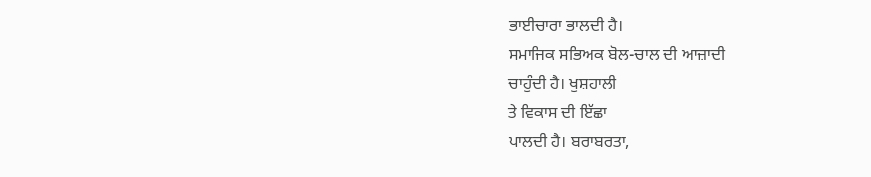ਭਾਈਚਾਰਾ ਭਾਲਦੀ ਹੈ।
ਸਮਾਜਿਕ ਸਭਿਅਕ ਬੋਲ-ਚਾਲ ਦੀ ਆਜ਼ਾਦੀ
ਚਾਹੁੰਦੀ ਹੈ। ਖੁਸ਼ਹਾਲੀ
ਤੇ ਵਿਕਾਸ ਦੀ ਇੱਛਾ
ਪਾਲਦੀ ਹੈ। ਬਰਾਬਰਤਾ,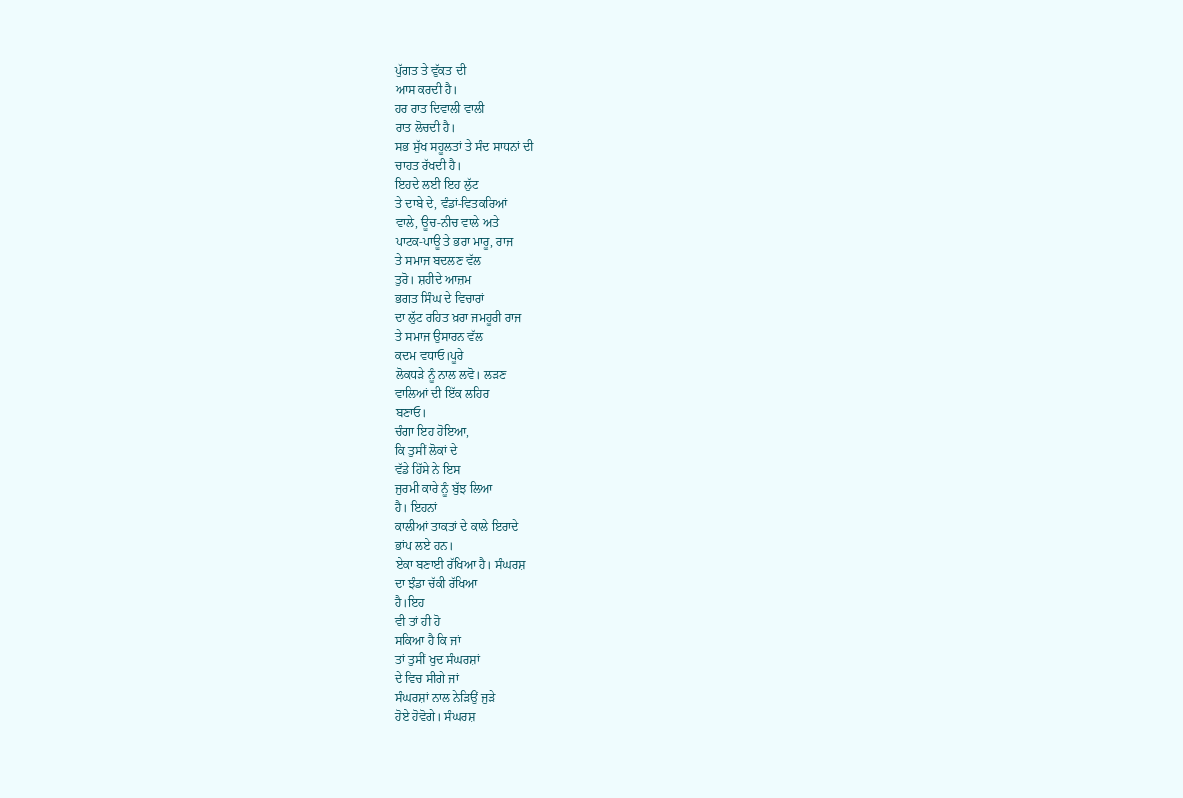ਪੁੱਗਤ ਤੇ ਵੁੱਕਤ ਦੀ
ਆਸ ਕਰਦੀ ਹੈ।
ਹਰ ਰਾਤ ਦਿਵਾਲੀ ਵਾਲੀ
ਰਾਤ ਲੋਚਦੀ ਹੈ।
ਸਭ ਸੁੱਖ ਸਹੂਲਤਾਂ ਤੇ ਸੰਦ ਸਾਧਨਾਂ ਦੀ
ਚਾਹਤ ਰੱਖਦੀ ਹੈ।
ਇਹਦੇ ਲਈ ਇਹ ਲੁੱਟ
ਤੇ ਦਾਬੇ ਦੇ, ਵੰਡਾਂ-ਵਿਤਕਰਿਆਂ
ਵਾਲੇ, ਊਚ-ਨੀਚ ਵਾਲੇ ਅਤੇ
ਪਾਟਕ-ਪਾਊ ਤੇ ਭਰਾ ਮਾਰੂ, ਰਾਜ
ਤੇ ਸਮਾਜ ਬਦਲਣ ਵੱਲ
ਤੁਰੋ। ਸ਼ਹੀਦੇ ਆਜ਼ਮ
ਭਗਤ ਸਿੰਘ ਦੇ ਵਿਚਾਰਾਂ
ਦਾ ਲੁੱਟ ਰਹਿਤ ਖ਼ਰਾ ਜਮਹੂਰੀ ਰਾਜ
ਤੇ ਸਮਾਜ ਉਸਾਰਨ ਵੱਲ
ਕਦਮ ਵਧਾਓ।ਪੂਰੇ
ਲੋਕਧੜੇ ਨੂੰ ਨਾਲ ਲਵੋ। ਲੜਣ
ਵਾਲਿਆਂ ਦੀ ਇੱਕ ਲਹਿਰ
ਬਣਾਓ।
ਚੰਗਾ ਇਹ ਹੋਇਆ,
ਕਿ ਤੁਸੀਂ ਲੋਕਾਂ ਦੇ
ਵੱਡੇ ਹਿੱਸੇ ਨੇ ਇਸ
ਜੁਰਮੀ ਕਾਰੇ ਨੂੰ ਬੁੱਝ ਲਿਆ
ਹੈ। ਇਹਨਾਂ
ਕਾਲੀਆਂ ਤਾਕਤਾਂ ਦੇ ਕਾਲੇ ਇਰਾਦੇ
ਭਾਂਪ ਲਏ ਹਨ।
ਏਕਾ ਬਣਾਈ ਰੱਖਿਆ ਹੈ। ਸੰਘਰਸ਼
ਦਾ ਝੰਡਾ ਚੱਕੀ ਰੱਖਿਆ
ਹੈ।ਇਹ
ਵੀ ਤਾਂ ਹੀ ਹੋ
ਸਕਿਆ ਹੈ ਕਿ ਜਾਂ
ਤਾਂ ਤੁਸੀਂ ਖੁਦ ਸੰਘਰਸ਼ਾਂ
ਦੇ ਵਿਚ ਸੀਗੇ ਜਾਂ
ਸੰਘਰਸ਼ਾਂ ਨਾਲ ਨੇੜਿਉਂ ਜੁੜੇ
ਹੋਏ ਹੋਵੋਗੇ। ਸੰਘਰਸ਼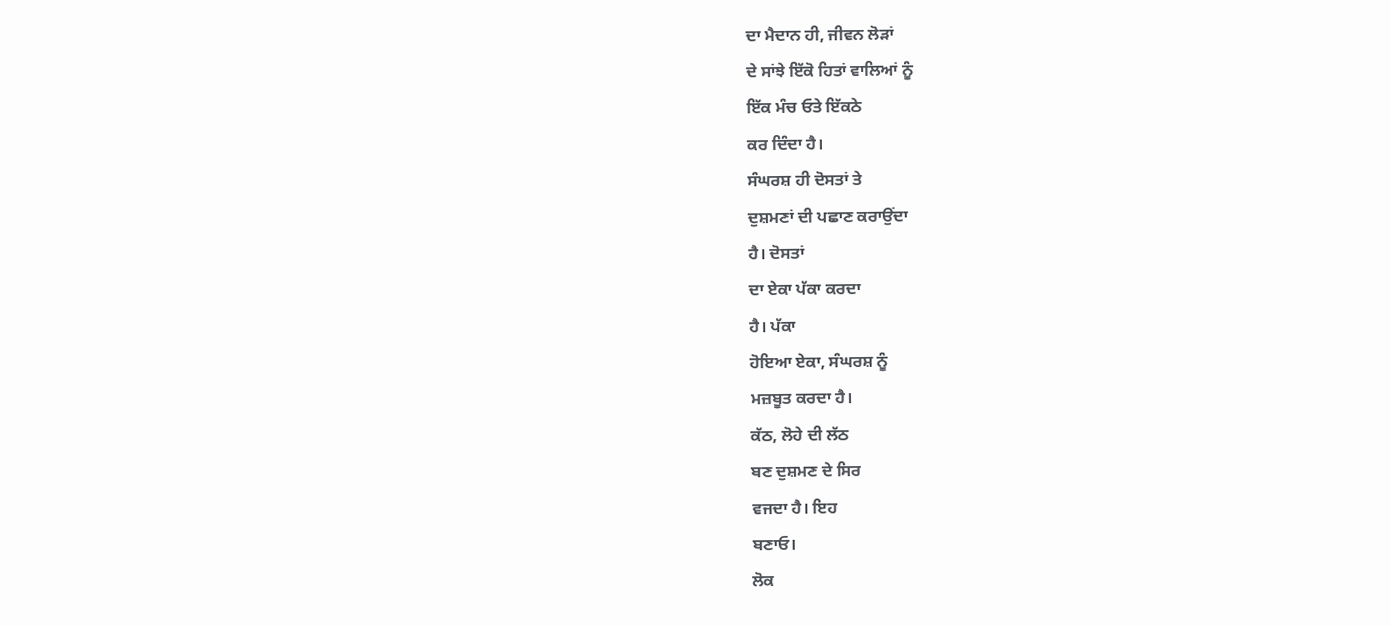ਦਾ ਮੈਦਾਨ ਹੀ, ਜੀਵਨ ਲੋੜਾਂ
ਦੇ ਸਾਂਝੇ ਇੱਕੋ ਹਿਤਾਂ ਵਾਲਿਆਂ ਨੂੰ
ਇੱਕ ਮੰਚ ਓਤੇ ਇੱਕਠੇ
ਕਰ ਦਿੰਦਾ ਹੈ।
ਸੰਘਰਸ਼ ਹੀ ਦੋਸਤਾਂ ਤੇ
ਦੁਸ਼ਮਣਾਂ ਦੀ ਪਛਾਣ ਕਰਾਉਂਦਾ
ਹੈ। ਦੋਸਤਾਂ
ਦਾ ਏਕਾ ਪੱਕਾ ਕਰਦਾ
ਹੈ। ਪੱਕਾ
ਹੋਇਆ ਏਕਾ, ਸੰਘਰਸ਼ ਨੂੰ
ਮਜ਼ਬੂਤ ਕਰਦਾ ਹੈ।
ਕੱਠ, ਲੋਹੇ ਦੀ ਲੱਠ
ਬਣ ਦੁਸ਼ਮਣ ਦੇ ਸਿਰ
ਵਜਦਾ ਹੈ। ਇਹ
ਬਣਾਓ।
ਲੋਕ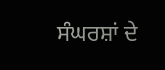ਸੰਘਰਸ਼ਾਂ ਦੇ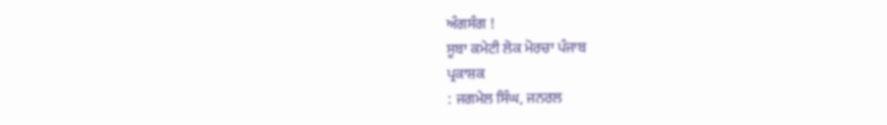ਅੰਗਸੰਗ !
ਸੂਬਾ ਕਮੇਟੀ ਲੋਕ ਮੋਰਚਾ ਪੰਜਾਬ
ਪ੍ਰਕਾਸ਼ਕ
: ਜਗਮੇਲ ਸਿੰਘ, ਜਨਰਲ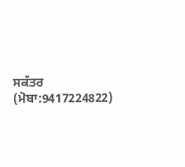ਸਕੱਤਰ
(ਮੋਬਾ:9417224822)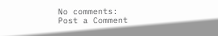No comments:
Post a Comment